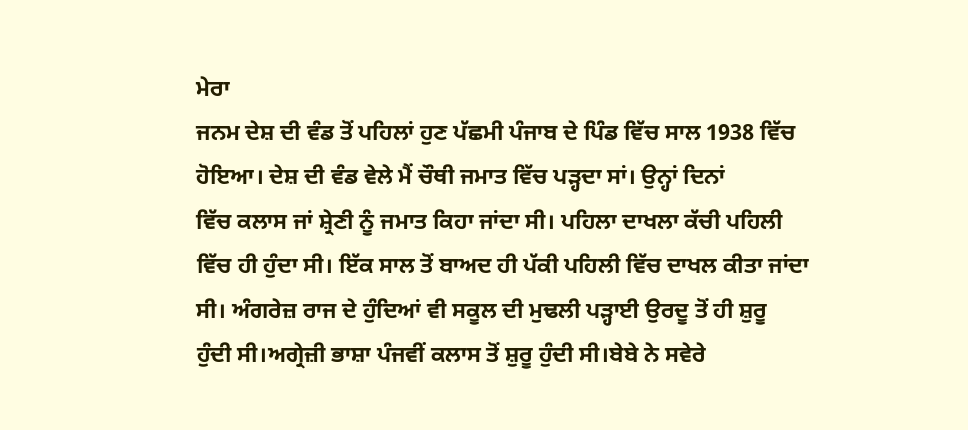ਮੇਰਾ
ਜਨਮ ਦੇਸ਼ ਦੀ ਵੰਡ ਤੋਂ ਪਹਿਲਾਂ ਹੁਣ ਪੱਛਮੀ ਪੰਜਾਬ ਦੇ ਪਿੰਡ ਵਿੱਚ ਸਾਲ 1938 ਵਿੱਚ
ਹੋਇਆ। ਦੇਸ਼ ਦੀ ਵੰਡ ਵੇਲੇ ਮੈਂ ਚੌਥੀ ਜਮਾਤ ਵਿੱਚ ਪੜ੍ਹਦਾ ਸਾਂ। ਉਨ੍ਹਾਂ ਦਿਨਾਂ
ਵਿੱਚ ਕਲਾਸ ਜਾਂ ਸ਼੍ਰੇਣੀ ਨੂੰ ਜਮਾਤ ਕਿਹਾ ਜਾਂਦਾ ਸੀ। ਪਹਿਲਾ ਦਾਖਲਾ ਕੱਚੀ ਪਹਿਲੀ
ਵਿੱਚ ਹੀ ਹੁੰਦਾ ਸੀ। ਇੱਕ ਸਾਲ ਤੋਂ ਬਾਅਦ ਹੀ ਪੱਕੀ ਪਹਿਲੀ ਵਿੱਚ ਦਾਖਲ ਕੀਤਾ ਜਾਂਦਾ
ਸੀ। ਅੰਗਰੇਜ਼ ਰਾਜ ਦੇ ਹੁੰਦਿਆਂ ਵੀ ਸਕੂਲ ਦੀ ਮੁਢਲੀ ਪੜ੍ਹਾਈ ਉਰਦੂ ਤੋਂ ਹੀ ਸ਼ੁਰੂ
ਹੁੰਦੀ ਸੀ।ਅਗ੍ਰੇਜ਼ੀ ਭਾਸ਼ਾ ਪੰਜਵੀਂ ਕਲਾਸ ਤੋਂ ਸ਼ੁਰੂ ਹੁੰਦੀ ਸੀ।ਬੇਬੇ ਨੇ ਸਵੇਰੇ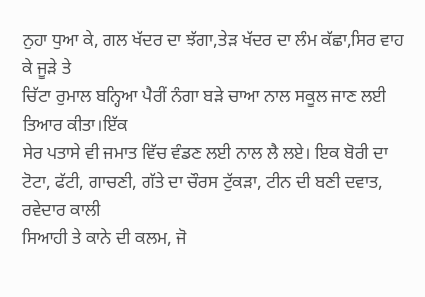ਨੁਹਾ ਧੁਆ ਕੇ, ਗਲ ਖੱਦਰ ਦਾ ਝੱਗਾ,ਤੇੜ ਖੱਦਰ ਦਾ ਲੰਮ ਕੱਛਾ,ਸਿਰ ਵਾਹ ਕੇ ਜੂੜੇ ਤੇ
ਚਿੱਟਾ ਰੁਮਾਲ ਬਨ੍ਹਿਆ ਪੈਰੀਂ ਨੰਗਾ ਬੜੇ ਚਾਆ ਨਾਲ ਸਕੂਲ ਜਾਣ ਲਈ ਤਿਆਰ ਕੀਤਾ।ਇੱਕ
ਸੇਰ ਪਤਾਸੇ ਵੀ ਜਮਾਤ ਵਿੱਚ ਵੰਡਣ ਲਈ ਨਾਲ ਲੈ ਲਏ। ਇਕ ਬੋਰੀ ਦਾ ਟੋਟਾ, ਫੱਟੀ, ਗਾਚਣੀ, ਗੱਤੇ ਦਾ ਚੌਰਸ ਟੁੱਕੜਾ, ਟੀਨ ਦੀ ਬਣੀ ਦਵਾਤ, ਰਵੇਦਾਰ ਕਾਲੀ
ਸਿਆਹੀ ਤੇ ਕਾਨੇ ਦੀ ਕਲਮ, ਜੋ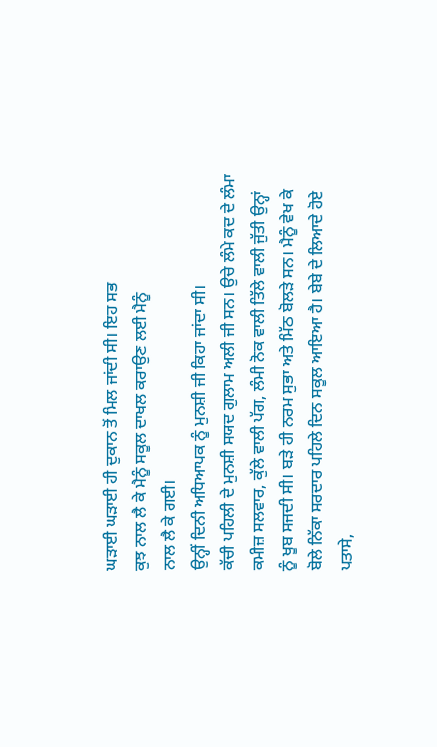ਘੜਾਈ ਘੜਾਈ ਹੀ ਦੁਕਾਨ ਤੋਂ ਮਿਲ ਜਾਂਦੀ ਸੀ। ਇਹ ਸਭ
ਕੁਝ ਨਾਲ ਲੈ ਕੇ ਮੈਨੂੰ ਸਕੂਲ ਦਾਖਲ ਕਰਾਉਣ ਲਈ ਮੈਨੂੰ
ਨਾਲ ਲੈ ਕੇ ਗਈ।
ਉਨ੍ਹੀਂ ਦਿਨੀ ਅਧਿਆਪਕ ਨੂੰ ਮੁਨਸ਼ੀ ਜੀ ਕਿਹਾ ਜਾਂਦਾ ਸੀ।
ਕੱਚੀ ਪਹਿਲੀ ਦੇ ਮੁਨਸ਼ੀ ਸਯਦ ਗੁਲਾਮ ਅਲੀ ਜੀ ਸਨ। ਉਚੇ ਲੰਮੇ ਕਦ ਦੇ ਲੰਮਾ
ਕਮੀਜ਼ ਸਲਵਾਰ, ਕੁੱਲੇ ਵਾਲੀ ਪੱਗ, ਲੰਮੀ ਨੋਕ ਵਾਲੀ ਤਿੱਲੇ ਵਾਲੀ ਜੁੱਤੀ ਉਨ੍ਹਾਂ
ਨੂੰ ਖੂਬ ਸਜਦੀ ਸੀ। ਬੜੇ ਹੀ ਨਰਮ ਸੁਭਾ ਅਤੇ ਮਿੱਠ ਬੋਲੜੇ ਸਨ। ਮੈਨੂੰ ਵੇਖ ਕੇ
ਬੋਲੇ ਨਿੱਕਾ ਸਰਦਾਰ ਪਹਿਲੇ ਦਿਨ ਸਕੂਲ ਆਇਆ ਹੈ। ਬੇਬੇ ਦੇ ਲਿਆਦੇ ਹੋਏ ਪਤਾਸੇ,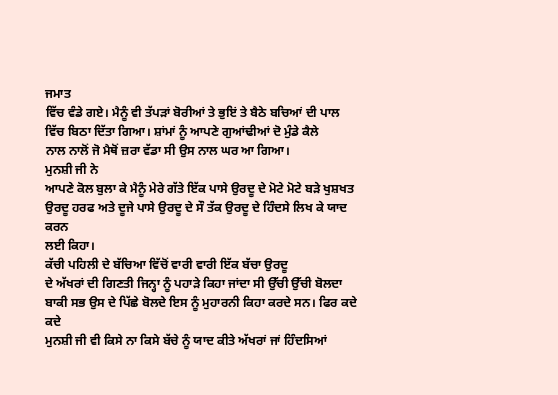ਜਮਾਤ
ਵਿੱਚ ਵੰਡੇ ਗਏ। ਮੈਨੂੰ ਵੀ ਤੱਪੜਾਂ ਬੋਰੀਆਂ ਤੇ ਭੁਇਂ ਤੇ ਬੈਠੇ ਬਚਿਆਂ ਦੀ ਪਾਲ
ਵਿੱਚ ਬਿਠਾ ਦਿੱਤਾ ਗਿਆ। ਸ਼ਾਂਮਾਂ ਨੂੰ ਆਪਣੇ ਗੁਆਂਢੀਆਂ ਦੋ ਮੁੰਡੇ ਕੈਲੇ
ਨਾਲ ਨਾਲੋਂ ਜੋ ਮੈਥੋਂ ਜ਼ਰਾ ਵੱਡਾ ਸੀ ਉਸ ਨਾਲ ਘਰ ਆ ਗਿਆ।
ਮੁਨਸ਼ੀ ਜੀ ਨੇ
ਆਪਣੇ ਕੋਲ ਬੁਲਾ ਕੇ ਮੈਨੂੰ ਮੇਰੇ ਗੱਤੇ ਇੱਕ ਪਾਸੇ ਉਰਦੂ ਦੇ ਮੋਟੇ ਮੋਟੇ ਬੜੇ ਖੁਸ਼ਖਤ
ਉਰਦੂ ਹਰਫ ਅਤੇ ਦੂਜੇ ਪਾਸੇ ਉਰਦੂ ਦੇ ਸੌ ਤੱਕ ਉਰਦੂ ਦੇ ਹਿੰਦਸੇ ਲਿਖ ਕੇ ਯਾਦ ਕਰਨ
ਲਈ ਕਿਹਾ।
ਕੱਚੀ ਪਹਿਲੀ ਦੇ ਬੱਚਿਆ ਵਿੱਚੋਂ ਵਾਰੀ ਵਾਰੀ ਇੱਕ ਬੱਚਾ ਉਰਦੂ
ਦੇ ਅੱਖਰਾਂ ਦੀ ਗਿਣਤੀ ਜਿਨ੍ਹਾ ਨੂੰ ਪਹਾੜੇ ਕਿਹਾ ਜਾਂਦਾ ਸੀ ਉੱਚੀ ਉੱਚੀ ਬੋਲਦਾ
ਬਾਕੀ ਸਭ ਉਸ ਦੇ ਪਿੱਛੇ ਬੋਲਦੇ ਇਸ ਨੂੰ ਮੁਹਾਰਨੀ ਕਿਹਾ ਕਰਦੇ ਸਨ। ਫਿਰ ਕਦੇ ਕਦੇ
ਮੁਨਸ਼ੀ ਜੀ ਵੀ ਕਿਸੇ ਨਾ ਕਿਸੇ ਬੱਚੇ ਨੂੰ ਯਾਦ ਕੀਤੇ ਅੱਖਰਾਂ ਜਾਂ ਹਿੰਦਸਿਆਂ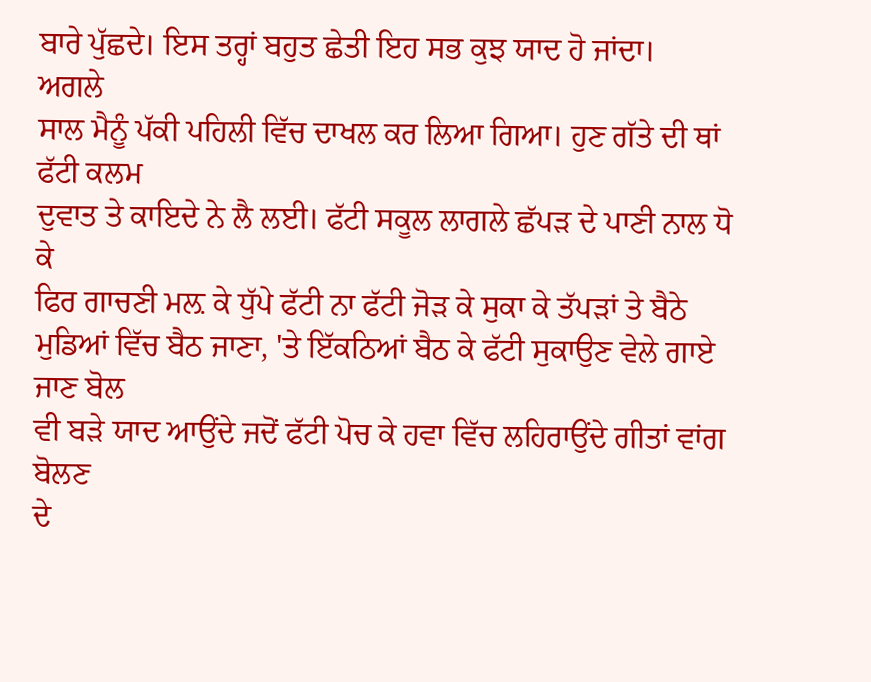ਬਾਰੇ ਪੁੱਛਦੇ। ਇਸ ਤਰ੍ਹਾਂ ਬਹੁਤ ਛੇਤੀ ਇਹ ਸਭ ਕੁਝ ਯਾਦ ਹੋ ਜਾਂਦਾ।
ਅਗਲੇ
ਸਾਲ ਮੈਨੂੰ ਪੱਕੀ ਪਹਿਲੀ ਵਿੱਚ ਦਾਖਲ ਕਰ ਲਿਆ ਗਿਆ। ਹੁਣ ਗੱਤੇ ਦੀ ਥਾਂ ਫੱਟੀ ਕਲਮ
ਦੁਵਾਤ ਤੇ ਕਾਇਦੇ ਨੇ ਲੈ ਲਈ। ਫੱਟੀ ਸਕੂਲ ਲਾਗਲੇ ਛੱਪੜ ਦੇ ਪਾਣੀ ਨਾਲ ਧੋ ਕੇ
ਫਿਰ ਗਾਚਣੀ ਮਲ਼ ਕੇ ਧੁੱਪੇ ਫੱਟੀ ਨਾ ਫੱਟੀ ਜੋੜ ਕੇ ਸੁਕਾ ਕੇ ਤੱਪੜਾਂ ਤੇ ਬੈਠੇ
ਮੁਡਿਆਂ ਵਿੱਚ ਬੈਠ ਜਾਣਾ, 'ਤੇ ਇੱਕਠਿਆਂ ਬੈਠ ਕੇ ਫੱਟੀ ਸੁਕਾਉਣ ਵੇਲੇ ਗਾਏ ਜਾਣ ਬੋਲ
ਵੀ ਬੜੇ ਯਾਦ ਆਉਂਦੇ ਜਦੋਂ ਫੱਟੀ ਪੋਚ ਕੇ ਹਵਾ ਵਿੱਚ ਲਹਿਰਾਉਂਦੇ ਗੀਤਾਂ ਵਾਂਗ ਬੋਲਣ
ਦੇ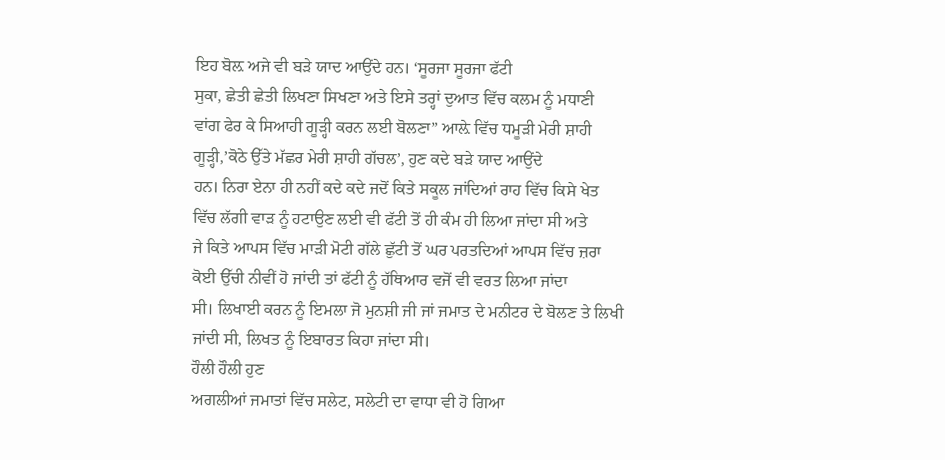ਇਹ ਬੋਲ਼ ਅਜੇ ਵੀ ਬੜੇ ਯਾਦ ਆਉਂਦੇ ਹਨ। ‘ਸੂਰਜਾ ਸੂਰਜਾ ਫੱਟੀ
ਸੁਕਾ, ਛੇਤੀ ਛੇਤੀ ਲਿਖਣਾ ਸਿਖਣਾ ਅਤੇ ਇਸੇ ਤਰ੍ਹਾਂ ਦੁਆਤ ਵਿੱਚ ਕਲਮ ਨੂੰ ਮਧਾਣੀ
ਵਾਂਗ ਫੇਰ ਕੇ ਸਿਆਹੀ ਗੂੜ੍ਹੀ ਕਰਨ ਲਈ ਬੋਲਣਾ” ਆਲ਼ੇ ਵਿੱਚ ਧਮੂੜੀ ਮੇਰੀ ਸ਼ਾਹੀ
ਗੂੜ੍ਹੀ,’ਕੋਠੇ ਉੱਤੇ ਮੱਛਰ ਮੇਰੀ ਸ਼ਾਹੀ ਗੱਚਲ’, ਹੁਣ ਕਦੇ ਬੜੇ ਯਾਦ ਆਉਂਦੇ
ਹਨ। ਨਿਰਾ ਏਨਾ ਹੀ ਨਹੀਂ ਕਦੇ ਕਦੇ ਜਦੋਂ ਕਿਤੇ ਸਕੂਲ ਜਾਂਦਿਆਂ ਰਾਹ ਵਿੱਚ ਕਿਸੇ ਖੇਤ
ਵਿੱਚ ਲੱਗੀ ਵਾੜ ਨੂੰ ਹਟਾਉਣ ਲਈ ਵੀ ਫੱਟੀ ਤੋਂ ਹੀ ਕੰਮ ਹੀ ਲਿਆ ਜਾਂਦਾ ਸੀ ਅਤੇ
ਜੇ ਕਿਤੇ ਆਪਸ ਵਿੱਚ ਮਾੜੀ ਮੋਟੀ ਗੱਲੇ ਛੁੱਟੀ ਤੋਂ ਘਰ ਪਰਤਦਿਆਂ ਆਪਸ ਵਿੱਚ ਜ਼ਰਾ
ਕੋਈ ਉੱਚੀ ਨੀਵੀਂ ਹੋ ਜਾਂਦੀ ਤਾਂ ਫੱਟੀ ਨੂੰ ਹੱਥਿਆਰ ਵਜੋਂ ਵੀ ਵਰਤ ਲਿਆ ਜਾਂਦਾ
ਸੀ। ਲਿਖਾਈ ਕਰਨ ਨੂੰ ਇਮਲਾ ਜੋ ਮੁਨਸ਼ੀ ਜੀ ਜਾਂ ਜਮਾਤ ਦੇ ਮਨੀਟਰ ਦੇ ਬੋਲਣ ਤੇ ਲਿਖੀ
ਜਾਂਦੀ ਸੀ, ਲਿਖਤ ਨੂੰ ਇਬਾਰਤ ਕਿਹਾ ਜਾਂਦਾ ਸੀ।
ਹੌਲੀ ਹੌਲੀ ਹੁਣ
ਅਗਲੀਆਂ ਜਮਾਤਾਂ ਵਿੱਚ ਸਲੇਟ, ਸਲੇਟੀ ਦਾ ਵਾਧਾ ਵੀ ਹੋ ਗਿਆ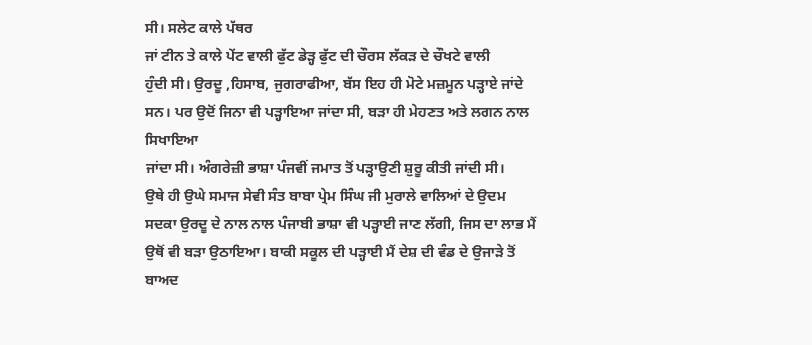ਸੀ। ਸਲੇਟ ਕਾਲੇ ਪੱਥਰ
ਜਾਂ ਟੀਨ ਤੇ ਕਾਲੇ ਪੇਂਟ ਵਾਲੀ ਫੁੱਟ ਡੇੜ੍ਹ ਫੁੱਟ ਦੀ ਚੌਰਸ ਲੱਕੜ ਦੇ ਚੌਖਟੇ ਵਾਲੀ
ਹੁੰਦੀ ਸੀ। ਉਰਦੂ ,ਹਿਸਾਬ, ਜੁਗਰਾਫੀਆ, ਬੱਸ ਇਹ ਹੀ ਮੋਟੇ ਮਜ਼ਮੂਨ ਪੜ੍ਹਾਏ ਜਾਂਦੇ
ਸਨ। ਪਰ ਉਦੋਂ ਜਿਨਾ ਵੀ ਪੜ੍ਹਾਇਆ ਜਾਂਦਾ ਸੀ, ਬੜਾ ਹੀ ਮੇਹਣਤ ਅਤੇ ਲਗਨ ਨਾਲ ਸਿਖਾਇਆ
ਜਾਂਦਾ ਸੀ। ਅੰਗਰੇਜ਼ੀ ਭਾਸ਼ਾ ਪੰਜਵੀਂ ਜਮਾਤ ਤੋਂ ਪੜ੍ਹਾਉਣੀ ਸ਼ੁਰੂ ਕੀਤੀ ਜਾਂਦੀ ਸੀ।
ਉਥੇ ਹੀ ਉਘੇ ਸਮਾਜ ਸੇਵੀ ਸੰਤ ਬਾਬਾ ਪ੍ਰੇਮ ਸਿੰਘ ਜੀ ਮੁਰਾਲੇ ਵਾਲਿਆਂ ਦੇ ਉਦਮ
ਸਦਕਾ ਉਰਦੂ ਦੇ ਨਾਲ ਨਾਲ ਪੰਜਾਬੀ ਭਾਸ਼ਾ ਵੀ ਪੜ੍ਹਾਈ ਜਾਣ ਲੱਗੀ, ਜਿਸ ਦਾ ਲਾਭ ਮੈਂ
ਉਥੋਂ ਵੀ ਬੜਾ ਉਠਾਇਆ। ਬਾਕੀ ਸਕੂਲ ਦੀ ਪੜ੍ਹਾਈ ਮੈਂ ਦੇਸ਼ ਦੀ ਵੰਡ ਦੇ ਉਜਾੜੇ ਤੋਂ
ਬਾਅਦ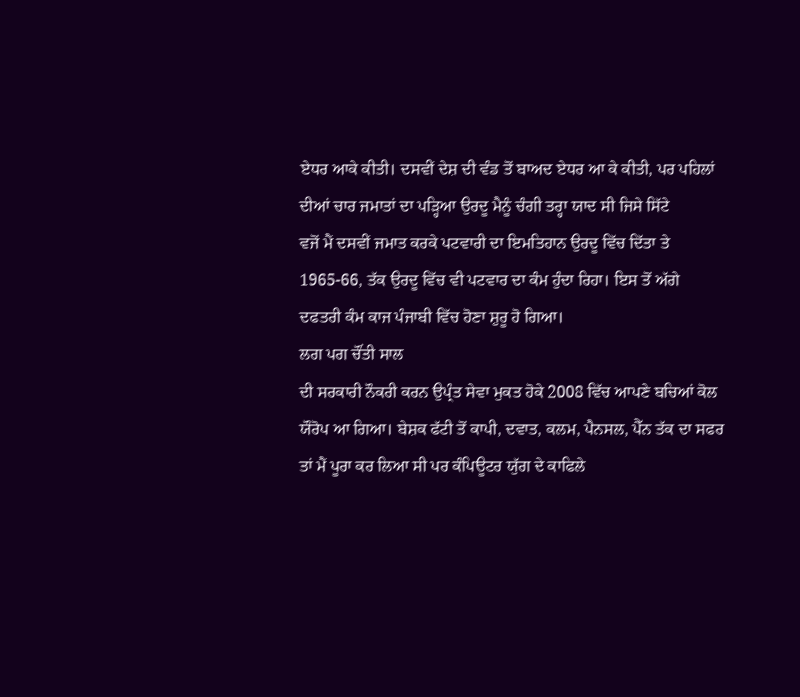ਏਧਰ ਆਕੇ ਕੀਤੀ। ਦਸਵੀਂ ਦੇਸ਼ ਦੀ ਵੰਡ ਤੋਂ ਬਾਅਦ ਏਧਰ ਆ ਕੇ ਕੀਤੀ, ਪਰ ਪਹਿਲਾਂ
ਦੀਆਂ ਚਾਰ ਜਮਾਤਾਂ ਦਾ ਪੜ੍ਹਿਆ ਉਰਦੂ ਮੈਨੂੰ ਚੰਗੀ ਤਰ੍ਹਾ ਯਾਦ ਸੀ ਜਿਸੇ ਸਿੱਟੇ
ਵਜੋਂ ਮੈਂ ਦਸਵੀਂ ਜਮਾਤ ਕਰਕੇ ਪਟਵਾਰੀ ਦਾ ਇਮਤਿਹਾਨ ਉਰਦੂ ਵਿੱਚ ਦਿੱਤਾ ਤੇ
1965-66, ਤੱਕ ਉਰਦੂ ਵਿੱਚ ਵੀ ਪਟਵਾਰ ਦਾ ਕੰਮ ਹੁੰਦਾ ਰਿਹਾ। ਇਸ ਤੋਂ ਅੱਗੇ
ਦਫਤਰੀ ਕੰਮ ਕਾਜ ਪੰਜਾਬੀ ਵਿੱਚ ਹੋਣਾ ਸ਼ੁਰੂ ਹੋ ਗਿਆ।
ਲਗ ਪਗ ਚੌਂਤੀ ਸਾਲ
ਦੀ ਸਰਕਾਰੀ ਨੌਕਰੀ ਕਰਨ ਉਪ੍ਰੰਤ ਸੇਵਾ ਮੁਕਤ ਹੋਕੇ 2008 ਵਿੱਚ ਆਪਣੇ ਬਚਿਆਂ ਕੋਲ
ਯੌਰੋਪ ਆ ਗਿਆ। ਬੇਸ਼ਕ ਫੱਟੀ ਤੋਂ ਕਾਪੀ, ਦਵਾਤ, ਕਲਮ, ਪੈਨਸਲ, ਪੈੱਨ ਤੱਕ ਦਾ ਸਫਰ
ਤਾਂ ਮੈਂ ਪੂਰਾ ਕਰ ਲਿਆ ਸੀ ਪਰ ਕੰਪਿਊਟਰ ਯੁੱਗ ਦੇ ਕਾਫਿਲੇ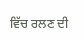ਵਿੱਚ ਰਲਣ ਦੀ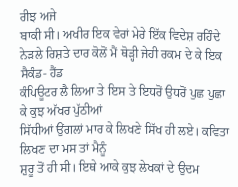ਰੀਝ ਅਜੇ
ਬਾਕੀ ਸੀ। ਅਖੀਰ ਇਕ ਵੇਰਾਂ ਮੇਰੇ ਇੱਕ ਵਿਦੇਸ਼ ਰਹਿੰਦੇ
ਨੇੜਲੇ ਰਿਸ਼ਤੇ ਦਾਰ ਕੋਲੋਂ ਮੈਂ ਥੋੜ੍ਹੀ ਜੇਹੀ ਰਕਮ ਦੇ ਕੇ ਇਕ ਸੈਕੰਡ- ਹੈਂਡ
ਕੰਪਿਊਟਰ ਲੈ ਲਿਆ ਤੇ ਇਸ ਤੇ ਇਧਰੋਂ ਉਧਰੋਂ ਪੁਛ ਪੁਛਾ ਕੇ ਕੁਝ ਅੱਖਰ ਪੁੱਠੀਆਂ
ਸਿੱਧੀਆਂ ਉਂਗਲਾਂ ਮਾਰ ਕੇ ਲਿਖਣੇ ਸਿੱਖ ਹੀ ਲਏ। ਕਵਿਤਾ ਲਿਖਣ ਦਾ ਮਸ ਤਾਂ ਮੈਨੂੰ
ਸ਼ੁਰੂ ਤੋਂ ਹੀ ਸੀ। ਇਥੇ ਆਕੇ ਕੁਝ ਲੇਖਕਾਂ ਦੇ ਉਦਮ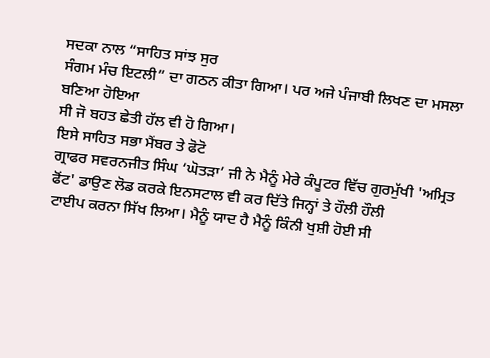ਸਦਕਾ ਨਾਲ “ਸਾਹਿਤ ਸਾਂਝ ਸੁਰ
ਸੰਗਮ ਮੰਚ ਇਟਲੀ” ਦਾ ਗਠਨ ਕੀਤਾ ਗਿਆ। ਪਰ ਅਜੇ ਪੰਜਾਬੀ ਲਿਖਣ ਦਾ ਮਸਲਾ ਬਣਿਆ ਹੋਇਆ
ਸੀ ਜੋ ਬਹਤ ਛੇਤੀ ਹੱਲ ਵੀ ਹੋ ਗਿਆ।
ਇਸੇ ਸਾਹਿਤ ਸਭਾ ਮੈਂਬਰ ਤੇ ਫੋਟੋ
ਗ੍ਰਾਫਰ ਸਵਰਨਜੀਤ ਸਿੰਘ ‘ਘੋਤੜਾ’ ਜੀ ਨੇ ਮੈਨੂੰ ਮੇਰੇ ਕੰਪੂਟਰ ਵਿੱਚ ਗੁਰਮੁੱਖੀ 'ਅਮ੍ਰਿਤ ਫੋਂਟ' ਡਾਉਣ ਲੋਡ ਕਰਕੇ ਇਨਸਟਾਲ ਵੀ ਕਰ ਦਿੱਤੇ ਜਿਨ੍ਹਾਂ ਤੇ ਹੌਲੀ ਹੌਲੀ
ਟਾਈਪ ਕਰਨਾ ਸਿੱਖ ਲਿਆ। ਮੈਨੂੰ ਯਾਦ ਹੈ ਮੈਨੂੰ ਕਿੰਨੀ ਖੁਸ਼ੀ ਹੋਈ ਸੀ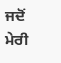ਜਦੋਂ ਮੇਰੀ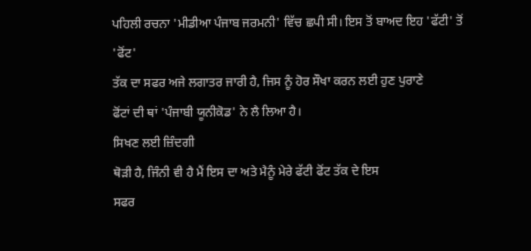ਪਹਿਲੀ ਰਚਨਾ 'ਮੀਡੀਆ ਪੰਜਾਬ ਜਰਮਨੀ' ਵਿੱਚ ਛਪੀ ਸੀ। ਇਸ ਤੋਂ ਬਾਅਦ ਇਹ 'ਫੱਟੀ' ਤੋਂ
'ਫੋਂਟ'
ਤੱਕ ਦਾ ਸਫਰ ਅਜੇ ਲਗਾਤਰ ਜਾਰੀ ਹੈ, ਜਿਸ ਨੂੰ ਹੋਰ ਸੌਖਾ ਕਰਨ ਲਈ ਹੁਣ ਪੁਰਾਣੇ
ਫੋਂਟਾਂ ਦੀ ਥਾਂ 'ਪੰਜਾਬੀ ਯੂਨੀਕੋਡ' ਨੇ ਲੈ ਲਿਆ ਹੈ।
ਸਿਖਣ ਲਈ ਜ਼ਿੰਦਗੀ
ਥੋੜੀ ਹੈ, ਜਿੰਨੀ ਵੀ ਹੈ ਮੈਂ ਇਸ ਦਾ ਅਤੇ ਮੈਨੂੰ ਮੇਰੇ ਫੱਟੀ ਫੋਂਟ ਤੱਕ ਦੇ ਇਸ
ਸਫਰ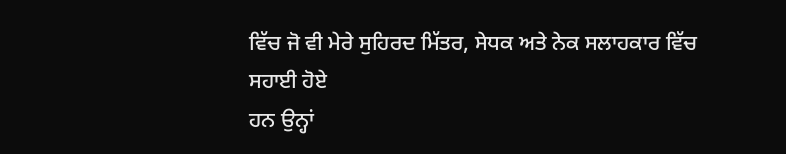ਵਿੱਚ ਜੋ ਵੀ ਮੇਰੇ ਸੁਹਿਰਦ ਮਿੱਤਰ, ਸੇਧਕ ਅਤੇ ਨੇਕ ਸਲਾਹਕਾਰ ਵਿੱਚ ਸਹਾਈ ਹੋਏ
ਹਨ ਉਨ੍ਹਾਂ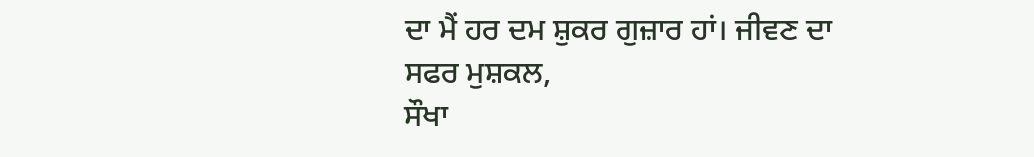ਦਾ ਮੈਂ ਹਰ ਦਮ ਸ਼ੁਕਰ ਗੁਜ਼ਾਰ ਹਾਂ। ਜੀਵਣ ਦਾ ਸਫਰ ਮੁਸ਼ਕਲ,
ਸੌਖਾ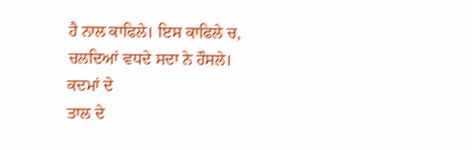ਹੈ ਨਾਲ ਕਾਫਿਲੇ। ਇਸ ਕਾਫਿਲੇ ਚ, ਚਲਦਿਆਂ ਵਧਦੇ ਸਦਾ ਨੇ ਹੌਸਲੇ। ਕਦਮਾਂ ਦੇ
ਤਾਲ ਦੇ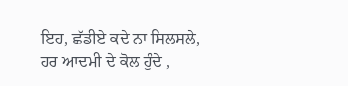ਇਹ, ਛੱਡੀਏ ਕਦੇ ਨਾ ਸਿਲਸਲੇ, ਹਰ ਆਦਮੀ ਦੇ ਕੋਲ ਹੁੰਦੇ ,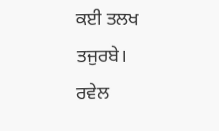ਕਈ ਤਲਖ
ਤਜੁਰਬੇ।
ਰਵੇਲ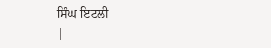ਸਿੰਘ ਇਟਲੀ
|